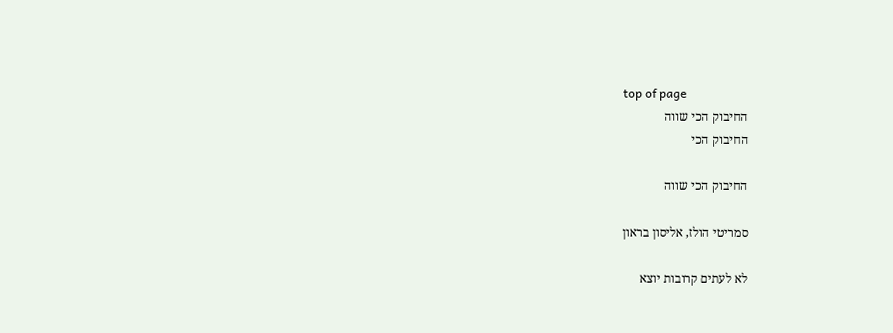top of page
החיבוק הכי שווה
החיבוק הכי

החיבוק הכי שווה

סמריטי הולז, אליסון בראון

לא לעתים קרובות יוצא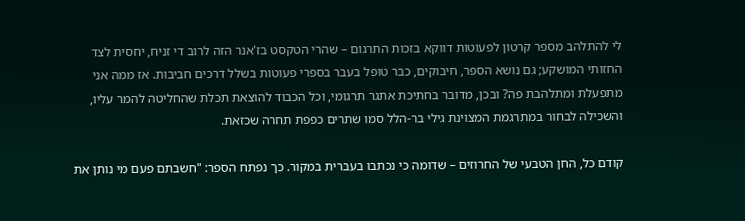לי להתלהב מספר קרטון לפעוטות דווקא בזכות התרגום – שהרי הטקסט בז'אנר הזה לרוב די זניח, יחסית לצד החזותי המושקע; גם נושא הספר, חיבוקים, כבר טופל בעבר בספרי פעוטות בשלל דרכים חביבות. אז ממה אני מתפעלת ומתלהבת פה? ובכן, מדובר בחתיכת אתגר תרגומי, וכל הכבוד להוצאת תכלת שהחליטה להמר עליו, והשכילה לבחור במתרגמת המצוינת גילי בר-הלל סמו שתרים כפפת תחרה שכזאת.

קודם כל, החן הטבעי של החרוזים – שדומה כי נכתבו בעברית במקור. כך נפתח הספר: "חשבתם פעם מי נותן את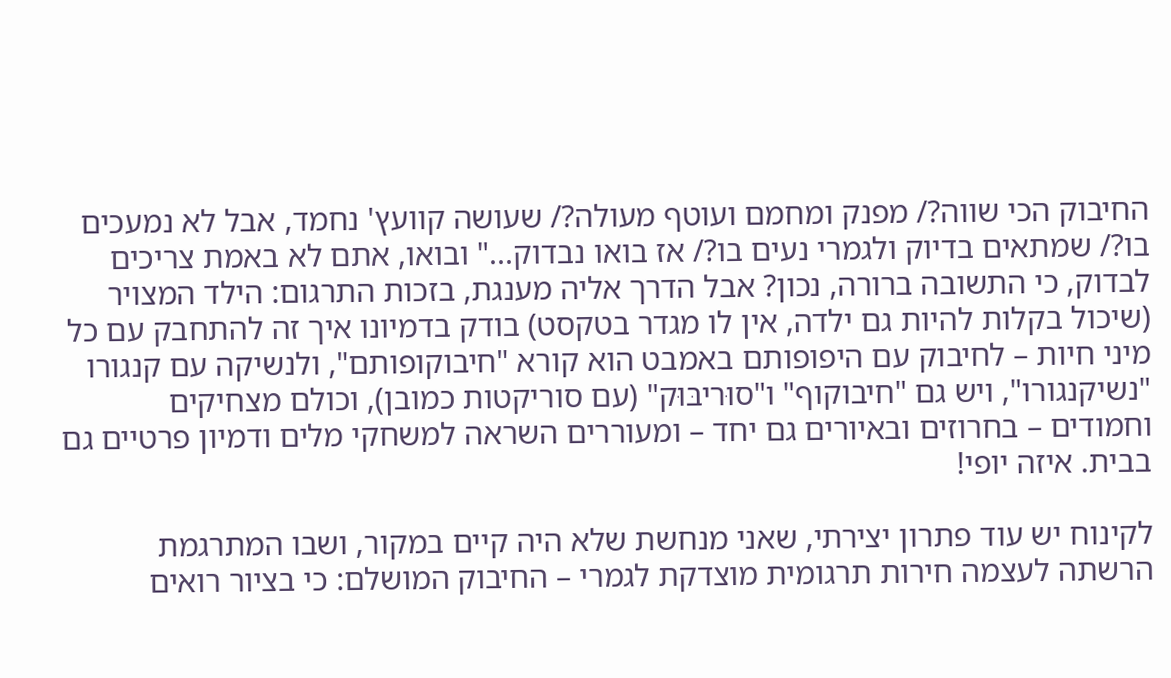החיבוק הכי שווה?/ מפנק ומחמם ועוטף מעולה?/ שעושה קוועץ' נחמד, אבל לא נמעכים בו?/ שמתאים בדיוק ולגמרי נעים בו?/ אז בואו נבדוק..." ובואו, אתם לא באמת צריכים לבדוק, כי התשובה ברורה, נכון? אבל הדרך אליה מענגת, בזכות התרגום: הילד המצויר (שיכול בקלות להיות גם ילדה, אין לו מגדר בטקסט) בודק בדמיונו איך זה להתחבק עם כל מיני חיות – לחיבוק עם היפופותם באמבט הוא קורא "חיבוקופותם", ולנשיקה עם קנגורו "נשיקנגורו", ויש גם "חיבוקוף" ו"סוּריבּוּק" (עם סוריקטות כמובן), וכולם מצחיקים וחמודים – בחרוזים ובאיורים גם יחד – ומעוררים השראה למשחקי מלים ודמיון פרטיים גם בבית. איזה יופי!

לקינוח יש עוד פתרון יצירתי, שאני מנחשת שלא היה קיים במקור, ושבו המתרגמת הרשתה לעצמה חירות תרגומית מוצדקת לגמרי – החיבוק המושלם: כי בציור רואים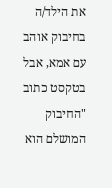את הילד/ה בחיבוק אוהב עם אמא, אבל בטקסט כתוב "החיבוק המושלם הוא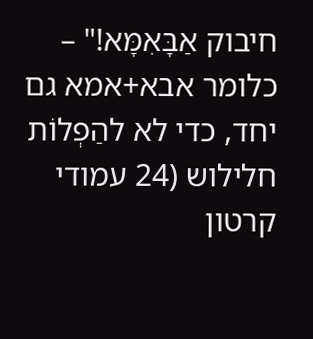חיבוק אַבָּאִמָּא!" – כלומר אבא+אמא גם יחד, כדי לא להַפְלוֹת חלילוש (24 עמודי קרטון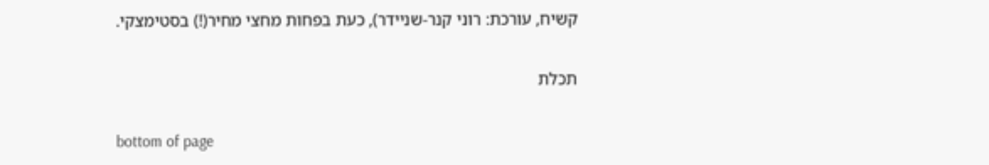קשיח, עורכת: רוני קנר-שניידר), כעת בפחות מחצי מחיר(!) בסטימצקי.

תכלת

bottom of page